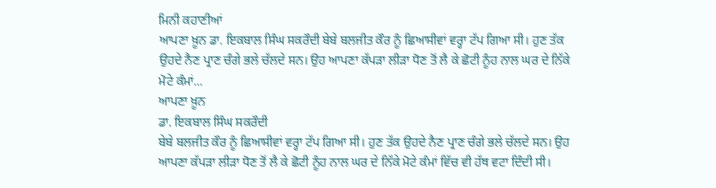ਮਿਨੀ ਕਹਾਣੀਆਂ
ਆਪਣਾ ਖ਼ੂਨ ਡਾ. ਇਕਬਾਲ ਸਿੰਘ ਸਕਰੌਦੀ ਬੇਬੇ ਬਲਜੀਤ ਕੌਰ ਨੂੰ ਛਿਆਸੀਵਾਂ ਵਰ੍ਹਾ ਟੱਪ ਗਿਆ ਸੀ। ਹੁਣ ਤੱਕ ਉਹਦੇ ਨੈਣ ਪ੍ਰਾਣ ਚੰਗੇ ਭਲੇ ਚੱਲਦੇ ਸਨ। ਉਹ ਆਪਣਾ ਕੱਪੜਾ ਲੀੜਾ ਧੋਣ ਤੋਂ ਲੈ ਕੇ ਛੋਟੀ ਨੂੰਹ ਨਾਲ ਘਰ ਦੇ ਨਿੱਕੇ ਮੋਟੇ ਕੰਮਾਂ...
ਆਪਣਾ ਖ਼ੂਨ
ਡਾ. ਇਕਬਾਲ ਸਿੰਘ ਸਕਰੌਦੀ
ਬੇਬੇ ਬਲਜੀਤ ਕੌਰ ਨੂੰ ਛਿਆਸੀਵਾਂ ਵਰ੍ਹਾ ਟੱਪ ਗਿਆ ਸੀ। ਹੁਣ ਤੱਕ ਉਹਦੇ ਨੈਣ ਪ੍ਰਾਣ ਚੰਗੇ ਭਲੇ ਚੱਲਦੇ ਸਨ। ਉਹ ਆਪਣਾ ਕੱਪੜਾ ਲੀੜਾ ਧੋਣ ਤੋਂ ਲੈ ਕੇ ਛੋਟੀ ਨੂੰਹ ਨਾਲ ਘਰ ਦੇ ਨਿੱਕੇ ਮੋਟੇ ਕੰਮਾਂ ਵਿੱਚ ਵੀ ਹੱਥ ਵਟਾ ਦਿੰਦੀ ਸੀ।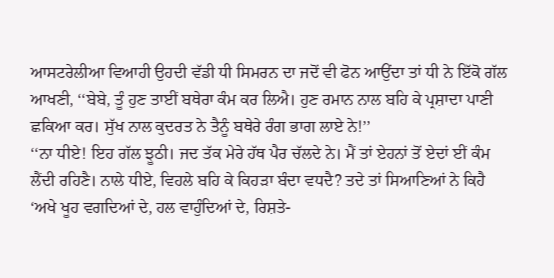ਆਸਟਰੇਲੀਆ ਵਿਆਹੀ ਉਹਦੀ ਵੱਡੀ ਧੀ ਸਿਮਰਨ ਦਾ ਜਦੋਂ ਵੀ ਫੋਨ ਆਉਂਦਾ ਤਾਂ ਧੀ ਨੇ ਇੱਕੋ ਗੱਲ ਆਖਣੀ, ‘‘ਬੇਬੇ, ਤੂੰ ਹੁਣ ਤਾਈਂ ਬਥੇਰਾ ਕੰਮ ਕਰ ਲਿਐ। ਹੁਣ ਰਮਾਨ ਨਾਲ ਬਹਿ ਕੇ ਪ੍ਰਸ਼ਾਦਾ ਪਾਣੀ ਛਕਿਆ ਕਰ। ਸੁੱਖ ਨਾਲ ਕੁਦਰਤ ਨੇ ਤੈਨੂੰ ਬਥੇਰੇ ਰੰਗ ਭਾਗ ਲਾਏ ਨੇ!’’
‘‘ਨਾ ਧੀਏ! ਇਹ ਗੱਲ ਝੂਠੀ। ਜਦ ਤੱਕ ਮੇਰੇ ਹੱਥ ਪੈਰ ਚੱਲਦੇ ਨੇ। ਮੈਂ ਤਾਂ ਏਹਨਾਂ ਤੋਂ ਏਦਾਂ ਈਂ ਕੰਮ ਲੈਂਦੀ ਰਹਿਣੈ। ਨਾਲੇ ਧੀਏ, ਵਿਹਲੇ ਬਹਿ ਕੇ ਕਿਹੜਾ ਬੰਦਾ ਵਧਦੈ? ਤਦੇ ਤਾਂ ਸਿਆਣਿਆਂ ਨੇ ਕਿਹੈ ‘ਅਖੇ ਖੂਹ ਵਗਦਿਆਂ ਦੇ, ਹਲ ਵਾਹੁੰਦਿਆਂ ਦੇ, ਰਿਸ਼ਤੇ-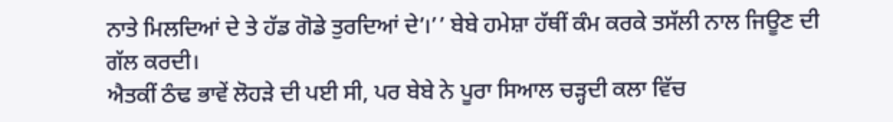ਨਾਤੇ ਮਿਲਦਿਆਂ ਦੇ ਤੇ ਹੱਡ ਗੋਡੇ ਤੁਰਦਿਆਂ ਦੇ’।’’ ਬੇਬੇ ਹਮੇਸ਼ਾ ਹੱਥੀਂ ਕੰਮ ਕਰਕੇ ਤਸੱਲੀ ਨਾਲ ਜਿਊਣ ਦੀ ਗੱਲ ਕਰਦੀ।
ਐਤਕੀਂ ਠੰਢ ਭਾਵੇਂ ਲੋਹੜੇ ਦੀ ਪਈ ਸੀ, ਪਰ ਬੇਬੇ ਨੇ ਪੂਰਾ ਸਿਆਲ ਚੜ੍ਹਦੀ ਕਲਾ ਵਿੱਚ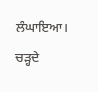ਲੰਘਾਇਆ। ਚੜ੍ਹਦੇ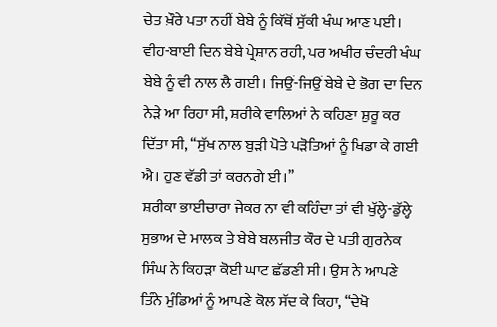ਚੇਤ ਖ਼ੌਰੇ ਪਤਾ ਨਹੀਂ ਬੇਬੇ ਨੂੰ ਕਿੱਥੋਂ ਸੁੱਕੀ ਖੰਘ ਆਣ ਪਈ। ਵੀਹ-ਬਾਈ ਦਿਨ ਬੇਬੇ ਪ੍ਰੇਸ਼ਾਨ ਰਹੀ, ਪਰ ਅਖੀਰ ਚੰਦਰੀ ਖੰਘ ਬੇਬੇ ਨੂੰ ਵੀ ਨਾਲ ਲੈ ਗਈ। ਜਿਉਂ-ਜਿਉਂ ਬੇਬੇ ਦੇ ਭੋਗ ਦਾ ਦਿਨ ਨੇੜੇ ਆ ਰਿਹਾ ਸੀ, ਸ਼ਰੀਕੇ ਵਾਲਿਆਂ ਨੇ ਕਹਿਣਾ ਸ਼ੁਰੂ ਕਰ ਦਿੱਤਾ ਸੀ, ‘‘ਸੁੱਖ ਨਾਲ ਬੁੜੀ ਪੋਤੇ ਪੜੋਤਿਆਂ ਨੂੰ ਖਿਡਾ ਕੇ ਗਈ ਐ। ਹੁਣ ਵੱਡੀ ਤਾਂ ਕਰਨਗੇ ਈ।’’
ਸ਼ਰੀਕਾ ਭਾਈਚਾਰਾ ਜੇਕਰ ਨਾ ਵੀ ਕਹਿੰਦਾ ਤਾਂ ਵੀ ਖੁੱਲ੍ਹੇ-ਡੁੱਲ੍ਹੇ ਸੁਭਾਅ ਦੇ ਮਾਲਕ ਤੇ ਬੇਬੇ ਬਲਜੀਤ ਕੌਰ ਦੇ ਪਤੀ ਗੁਰਨੇਕ ਸਿੰਘ ਨੇ ਕਿਹੜਾ ਕੋਈ ਘਾਟ ਛੱਡਣੀ ਸੀ। ਉਸ ਨੇ ਆਪਣੇ ਤਿੰਨੇ ਮੁੰਡਿਆਂ ਨੂੰ ਆਪਣੇ ਕੋਲ ਸੱਦ ਕੇ ਕਿਹਾ, ‘‘ਦੇਖੋ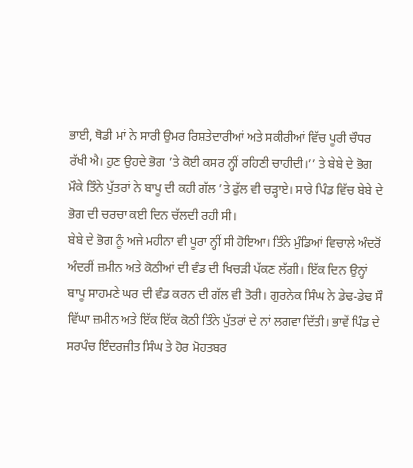ਭਾਈ, ਥੋਡੀ ਮਾਂ ਨੇ ਸਾਰੀ ਉਮਰ ਰਿਸ਼ਤੇਦਾਰੀਆਂ ਅਤੇ ਸਕੀਰੀਆਂ ਵਿੱਚ ਪੂਰੀ ਚੌਧਰ ਰੱਖੀ ਐ। ਹੁਣ ਉਹਦੇ ਭੋਗ ’ਤੇ ਕੋਈ ਕਸਰ ਨ੍ਹੀਂ ਰਹਿਣੀ ਚਾਹੀਦੀ।’’ ਤੇ ਬੇਬੇ ਦੇ ਭੋਗ ਮੌਕੇ ਤਿੰਨੇ ਪੁੱਤਰਾਂ ਨੇ ਬਾਪੂ ਦੀ ਕਹੀ ਗੱਲ ’ਤੇ ਫੁੱਲ ਵੀ ਚੜ੍ਹਾਏ। ਸਾਰੇ ਪਿੰਡ ਵਿੱਚ ਬੇਬੇ ਦੇ ਭੋਗ ਦੀ ਚਰਚਾ ਕਈ ਦਿਨ ਚੱਲਦੀ ਰਹੀ ਸੀ।
ਬੇਬੇ ਦੇ ਭੋਗ ਨੂੰ ਅਜੇ ਮਹੀਨਾ ਵੀ ਪੂਰਾ ਨ੍ਹੀਂ ਸੀ ਹੋਇਆ। ਤਿੰਨੇ ਮੁੰਡਿਆਂ ਵਿਚਾਲੇ ਅੰਦਰੋਂ ਅੰਦਰੀਂ ਜ਼ਮੀਨ ਅਤੇ ਕੋਠੀਆਂ ਦੀ ਵੰਡ ਦੀ ਖਿਚੜੀ ਪੱਕਣ ਲੱਗੀ। ਇੱਕ ਦਿਨ ਉਨ੍ਹਾਂ ਬਾਪੂ ਸਾਹਮਣੇ ਘਰ ਦੀ ਵੰਡ ਕਰਨ ਦੀ ਗੱਲ ਵੀ ਤੋਰੀ। ਗੁਰਨੇਕ ਸਿੰਘ ਨੇ ਡੇਢ-ਡੇਢ ਸੌ ਵਿੱਘਾ ਜ਼ਮੀਨ ਅਤੇ ਇੱਕ ਇੱਕ ਕੋਠੀ ਤਿੰਨੇ ਪੁੱਤਰਾਂ ਦੇ ਨਾਂ ਲਗਵਾ ਦਿੱਤੀ। ਭਾਵੇਂ ਪਿੰਡ ਦੇ ਸਰਪੰਚ ਇੰਦਰਜੀਤ ਸਿੰਘ ਤੇ ਹੋਰ ਮੋਹਤਬਰ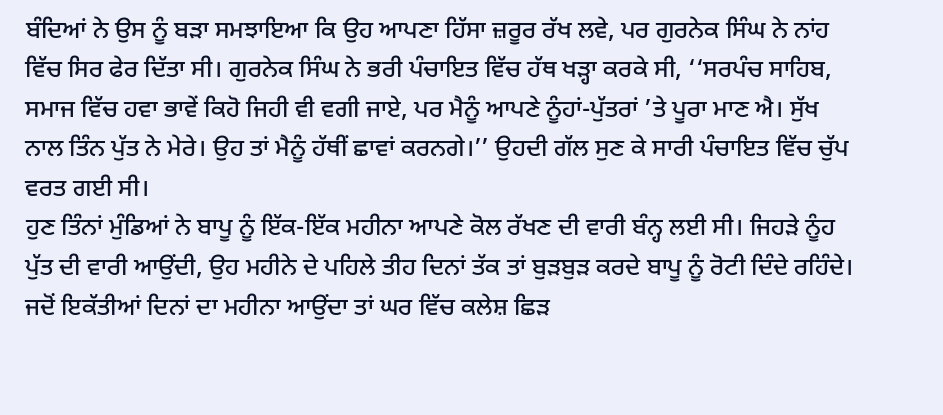ਬੰਦਿਆਂ ਨੇ ਉਸ ਨੂੰ ਬੜਾ ਸਮਝਾਇਆ ਕਿ ਉਹ ਆਪਣਾ ਹਿੱਸਾ ਜ਼ਰੂਰ ਰੱਖ ਲਵੇ, ਪਰ ਗੁਰਨੇਕ ਸਿੰਘ ਨੇ ਨਾਂਹ ਵਿੱਚ ਸਿਰ ਫੇਰ ਦਿੱਤਾ ਸੀ। ਗੁਰਨੇਕ ਸਿੰਘ ਨੇ ਭਰੀ ਪੰਚਾਇਤ ਵਿੱਚ ਹੱਥ ਖੜ੍ਹਾ ਕਰਕੇ ਸੀ, ‘‘ਸਰਪੰਚ ਸਾਹਿਬ, ਸਮਾਜ ਵਿੱਚ ਹਵਾ ਭਾਵੇਂ ਕਿਹੋ ਜਿਹੀ ਵੀ ਵਗੀ ਜਾਏ, ਪਰ ਮੈਨੂੰ ਆਪਣੇ ਨੂੰਹਾਂ-ਪੁੱਤਰਾਂ ’ਤੇ ਪੂਰਾ ਮਾਣ ਐ। ਸੁੱਖ ਨਾਲ ਤਿੰਨ ਪੁੱਤ ਨੇ ਮੇਰੇ। ਉਹ ਤਾਂ ਮੈਨੂੰ ਹੱਥੀਂ ਛਾਵਾਂ ਕਰਨਗੇ।’’ ਉਹਦੀ ਗੱਲ ਸੁਣ ਕੇ ਸਾਰੀ ਪੰਚਾਇਤ ਵਿੱਚ ਚੁੱਪ ਵਰਤ ਗਈ ਸੀ।
ਹੁਣ ਤਿੰਨਾਂ ਮੁੰਡਿਆਂ ਨੇ ਬਾਪੂ ਨੂੰ ਇੱਕ-ਇੱਕ ਮਹੀਨਾ ਆਪਣੇ ਕੋਲ ਰੱਖਣ ਦੀ ਵਾਰੀ ਬੰਨ੍ਹ ਲਈ ਸੀ। ਜਿਹੜੇ ਨੂੰਹ ਪੁੱਤ ਦੀ ਵਾਰੀ ਆਉਂਦੀ, ਉਹ ਮਹੀਨੇ ਦੇ ਪਹਿਲੇ ਤੀਹ ਦਿਨਾਂ ਤੱਕ ਤਾਂ ਬੁੜਬੁੜ ਕਰਦੇ ਬਾਪੂ ਨੂੰ ਰੋਟੀ ਦਿੰਦੇ ਰਹਿੰਦੇ। ਜਦੋਂ ਇਕੱਤੀਆਂ ਦਿਨਾਂ ਦਾ ਮਹੀਨਾ ਆਉਂਦਾ ਤਾਂ ਘਰ ਵਿੱਚ ਕਲੇਸ਼ ਛਿੜ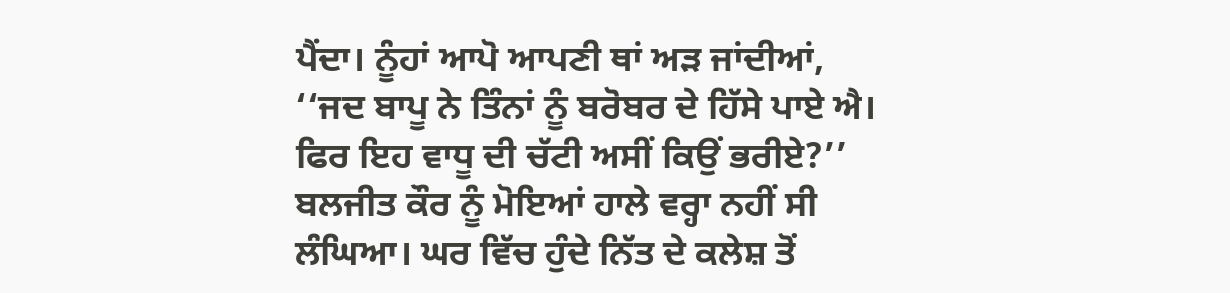ਪੈਂਦਾ। ਨੂੰਹਾਂ ਆਪੋ ਆਪਣੀ ਥਾਂ ਅੜ ਜਾਂਦੀਆਂ, ‘‘ਜਦ ਬਾਪੂ ਨੇ ਤਿੰਨਾਂ ਨੂੰ ਬਰੋਬਰ ਦੇ ਹਿੱਸੇ ਪਾਏ ਐ। ਫਿਰ ਇਹ ਵਾਧੂ ਦੀ ਚੱਟੀ ਅਸੀਂ ਕਿਉਂ ਭਰੀਏ?’’
ਬਲਜੀਤ ਕੌਰ ਨੂੰ ਮੋਇਆਂ ਹਾਲੇ ਵਰ੍ਹਾ ਨਹੀਂ ਸੀ ਲੰਘਿਆ। ਘਰ ਵਿੱਚ ਹੁੰਦੇ ਨਿੱਤ ਦੇ ਕਲੇਸ਼ ਤੋਂ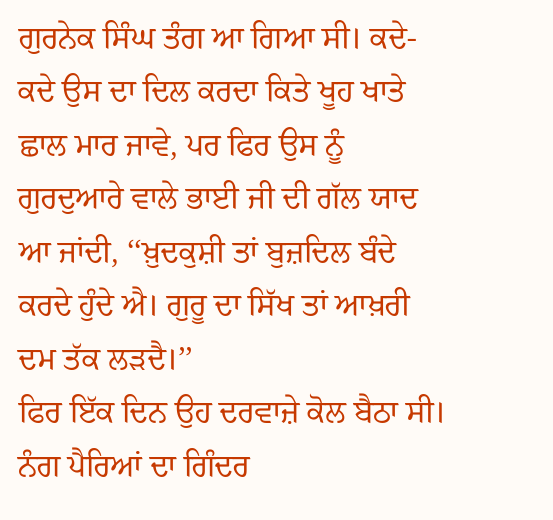ਗੁਰਨੇਕ ਸਿੰਘ ਤੰਗ ਆ ਗਿਆ ਸੀ। ਕਦੇ-ਕਦੇ ਉਸ ਦਾ ਦਿਲ ਕਰਦਾ ਕਿਤੇ ਖੂਹ ਖਾਤੇ ਛਾਲ ਮਾਰ ਜਾਵੇ, ਪਰ ਫਿਰ ਉਸ ਨੂੰ ਗੁਰਦੁਆਰੇ ਵਾਲੇ ਭਾਈ ਜੀ ਦੀ ਗੱਲ ਯਾਦ ਆ ਜਾਂਦੀ, ‘‘ਖ਼ੁਦਕੁਸ਼ੀ ਤਾਂ ਬੁਜ਼ਦਿਲ ਬੰਦੇ ਕਰਦੇ ਹੁੰਦੇ ਐ। ਗੁਰੂ ਦਾ ਸਿੱਖ ਤਾਂ ਆਖ਼ਰੀ ਦਮ ਤੱਕ ਲੜਦੈ।’’
ਫਿਰ ਇੱਕ ਦਿਨ ਉਹ ਦਰਵਾਜ਼ੇ ਕੋਲ ਬੈਠਾ ਸੀ। ਨੰਗ ਪੈਰਿਆਂ ਦਾ ਗਿੰਦਰ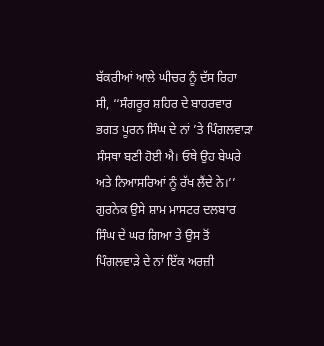ਬੱਕਰੀਆਂ ਆਲੇ ਘੀਚਰ ਨੂੰ ਦੱਸ ਰਿਹਾ ਸੀ, ‘‘ਸੰਗਰੂਰ ਸ਼ਹਿਰ ਦੇ ਬਾਹਰਵਾਰ ਭਗਤ ਪੂਰਨ ਸਿੰਘ ਦੇ ਨਾਂ ’ਤੇ ਪਿੰਗਲਵਾੜਾ ਸੰਸਥਾ ਬਣੀ ਹੋਈ ਐ। ਓਥੇ ਉਹ ਬੇਘਰੇ ਅਤੇ ਨਿਆਸਰਿਆਂ ਨੂੰ ਰੱਖ ਲੈਂਦੇ ਨੇ।’’ ਗੁਰਨੇਕ ਉਸੇ ਸ਼ਾਮ ਮਾਸਟਰ ਦਲਬਾਰ ਸਿੰਘ ਦੇ ਘਰ ਗਿਆ ਤੇ ਉਸ ਤੋਂ ਪਿੰਗਲਵਾੜੇ ਦੇ ਨਾਂ ਇੱਕ ਅਰਜ਼ੀ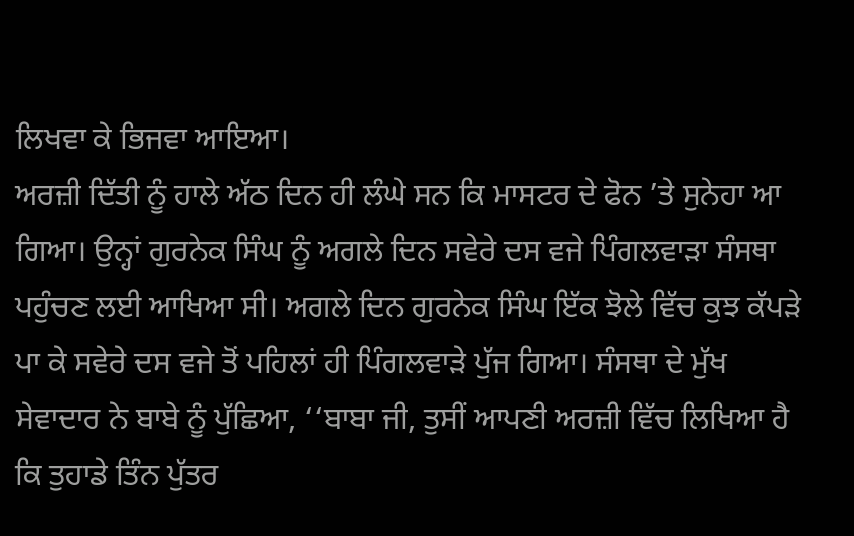ਲਿਖਵਾ ਕੇ ਭਿਜਵਾ ਆਇਆ।
ਅਰਜ਼ੀ ਦਿੱਤੀ ਨੂੰ ਹਾਲੇ ਅੱਠ ਦਿਨ ਹੀ ਲੰਘੇ ਸਨ ਕਿ ਮਾਸਟਰ ਦੇ ਫੋਨ ’ਤੇ ਸੁਨੇਹਾ ਆ ਗਿਆ। ਉਨ੍ਹਾਂ ਗੁਰਨੇਕ ਸਿੰਘ ਨੂੰ ਅਗਲੇ ਦਿਨ ਸਵੇਰੇ ਦਸ ਵਜੇ ਪਿੰਗਲਵਾੜਾ ਸੰਸਥਾ ਪਹੁੰਚਣ ਲਈ ਆਖਿਆ ਸੀ। ਅਗਲੇ ਦਿਨ ਗੁਰਨੇਕ ਸਿੰਘ ਇੱਕ ਝੋਲੇ ਵਿੱਚ ਕੁਝ ਕੱਪੜੇ ਪਾ ਕੇ ਸਵੇਰੇ ਦਸ ਵਜੇ ਤੋਂ ਪਹਿਲਾਂ ਹੀ ਪਿੰਗਲਵਾੜੇ ਪੁੱਜ ਗਿਆ। ਸੰਸਥਾ ਦੇ ਮੁੱਖ ਸੇਵਾਦਾਰ ਨੇ ਬਾਬੇ ਨੂੰ ਪੁੱਛਿਆ, ‘‘ਬਾਬਾ ਜੀ, ਤੁਸੀਂ ਆਪਣੀ ਅਰਜ਼ੀ ਵਿੱਚ ਲਿਖਿਆ ਹੈ ਕਿ ਤੁਹਾਡੇ ਤਿੰਨ ਪੁੱਤਰ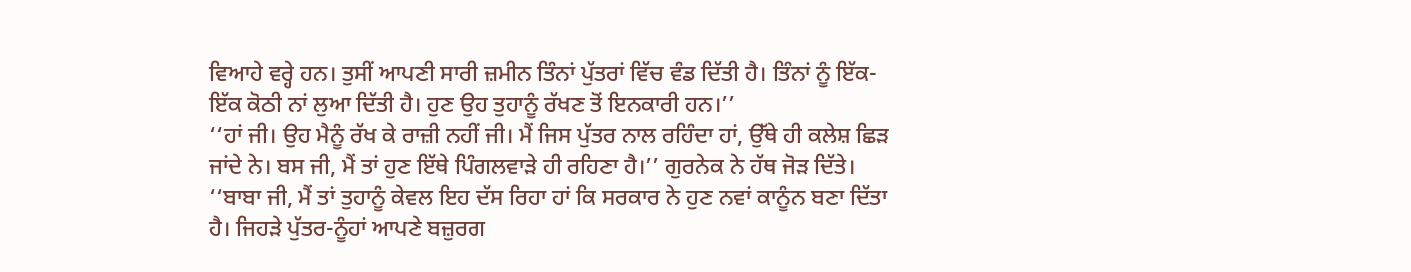ਵਿਆਹੇ ਵਰ੍ਹੇ ਹਨ। ਤੁਸੀਂ ਆਪਣੀ ਸਾਰੀ ਜ਼ਮੀਨ ਤਿੰਨਾਂ ਪੁੱਤਰਾਂ ਵਿੱਚ ਵੰਡ ਦਿੱਤੀ ਹੈ। ਤਿੰਨਾਂ ਨੂੰ ਇੱਕ-ਇੱਕ ਕੋਠੀ ਨਾਂ ਲੁਆ ਦਿੱਤੀ ਹੈ। ਹੁਣ ਉਹ ਤੁਹਾਨੂੰ ਰੱਖਣ ਤੋਂ ਇਨਕਾਰੀ ਹਨ।’’
‘‘ਹਾਂ ਜੀ। ਉਹ ਮੈਨੂੰ ਰੱਖ ਕੇ ਰਾਜ਼ੀ ਨਹੀਂ ਜੀ। ਮੈਂ ਜਿਸ ਪੁੱਤਰ ਨਾਲ ਰਹਿੰਦਾ ਹਾਂ, ਉੱਥੇ ਹੀ ਕਲੇਸ਼ ਛਿੜ ਜਾਂਦੇ ਨੇ। ਬਸ ਜੀ, ਮੈਂ ਤਾਂ ਹੁਣ ਇੱਥੇ ਪਿੰਗਲਵਾੜੇ ਹੀ ਰਹਿਣਾ ਹੈ।’’ ਗੁਰਨੇਕ ਨੇ ਹੱਥ ਜੋੜ ਦਿੱਤੇ।
‘‘ਬਾਬਾ ਜੀ, ਮੈਂ ਤਾਂ ਤੁਹਾਨੂੰ ਕੇਵਲ ਇਹ ਦੱਸ ਰਿਹਾ ਹਾਂ ਕਿ ਸਰਕਾਰ ਨੇ ਹੁਣ ਨਵਾਂ ਕਾਨੂੰਨ ਬਣਾ ਦਿੱਤਾ ਹੈ। ਜਿਹੜੇ ਪੁੱਤਰ-ਨੂੰਹਾਂ ਆਪਣੇ ਬਜ਼ੁਰਗ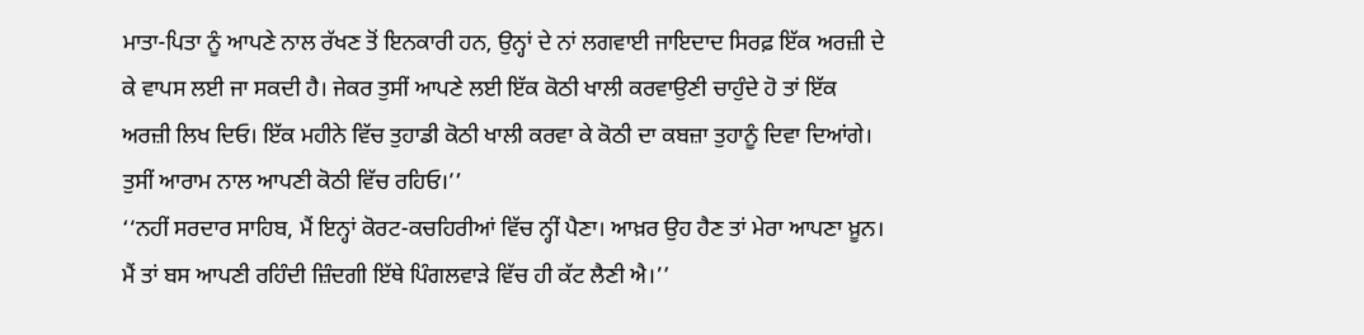ਮਾਤਾ-ਪਿਤਾ ਨੂੰ ਆਪਣੇ ਨਾਲ ਰੱਖਣ ਤੋਂ ਇਨਕਾਰੀ ਹਨ, ਉਨ੍ਹਾਂ ਦੇ ਨਾਂ ਲਗਵਾਈ ਜਾਇਦਾਦ ਸਿਰਫ਼ ਇੱਕ ਅਰਜ਼ੀ ਦੇ ਕੇ ਵਾਪਸ ਲਈ ਜਾ ਸਕਦੀ ਹੈ। ਜੇਕਰ ਤੁਸੀਂ ਆਪਣੇ ਲਈ ਇੱਕ ਕੋਠੀ ਖਾਲੀ ਕਰਵਾਉਣੀ ਚਾਹੁੰਦੇ ਹੋ ਤਾਂ ਇੱਕ ਅਰਜ਼ੀ ਲਿਖ ਦਿਓ। ਇੱਕ ਮਹੀਨੇ ਵਿੱਚ ਤੁਹਾਡੀ ਕੋਠੀ ਖਾਲੀ ਕਰਵਾ ਕੇ ਕੋਠੀ ਦਾ ਕਬਜ਼ਾ ਤੁਹਾਨੂੰ ਦਿਵਾ ਦਿਆਂਗੇ। ਤੁਸੀਂ ਆਰਾਮ ਨਾਲ ਆਪਣੀ ਕੋਠੀ ਵਿੱਚ ਰਹਿਓ।’’
‘‘ਨਹੀਂ ਸਰਦਾਰ ਸਾਹਿਬ, ਮੈਂ ਇਨ੍ਹਾਂ ਕੋਰਟ-ਕਚਹਿਰੀਆਂ ਵਿੱਚ ਨ੍ਹੀਂ ਪੈਣਾ। ਆਖ਼ਰ ਉਹ ਹੈਣ ਤਾਂ ਮੇਰਾ ਆਪਣਾ ਖ਼ੂਨ। ਮੈਂ ਤਾਂ ਬਸ ਆਪਣੀ ਰਹਿੰਦੀ ਜ਼ਿੰਦਗੀ ਇੱਥੇ ਪਿੰਗਲਵਾੜੇ ਵਿੱਚ ਹੀ ਕੱਟ ਲੈਣੀ ਐ।’’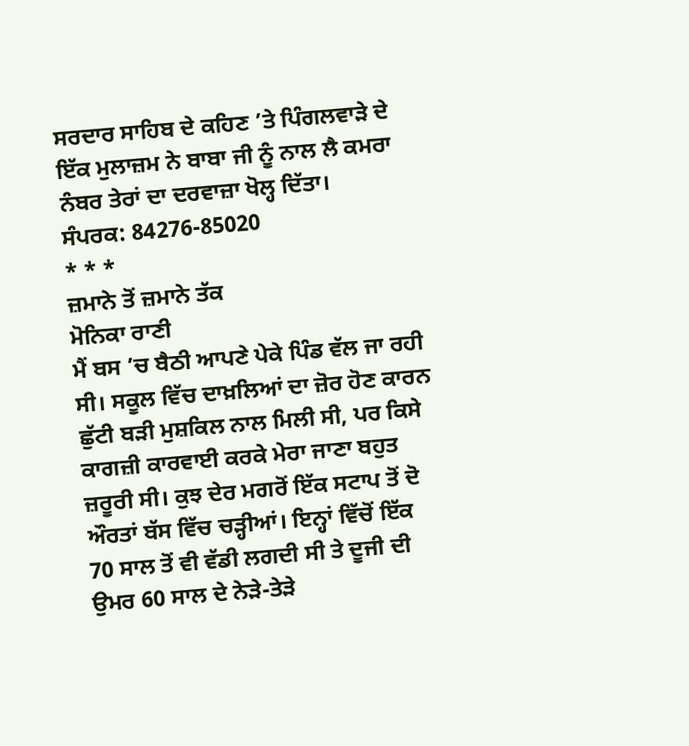ਸਰਦਾਰ ਸਾਹਿਬ ਦੇ ਕਹਿਣ ’ਤੇ ਪਿੰਗਲਵਾੜੇ ਦੇ ਇੱਕ ਮੁਲਾਜ਼ਮ ਨੇ ਬਾਬਾ ਜੀ ਨੂੰ ਨਾਲ ਲੈ ਕਮਰਾ ਨੰਬਰ ਤੇਰਾਂ ਦਾ ਦਰਵਾਜ਼ਾ ਖੋਲ੍ਹ ਦਿੱਤਾ।
ਸੰਪਰਕ: 84276-85020
* * *
ਜ਼ਮਾਨੇ ਤੋਂ ਜ਼ਮਾਨੇ ਤੱਕ
ਮੋਨਿਕਾ ਰਾਣੀ
ਮੈਂ ਬਸ ’ਚ ਬੈਠੀ ਆਪਣੇ ਪੇਕੇ ਪਿੰਡ ਵੱਲ ਜਾ ਰਹੀ ਸੀ। ਸਕੂਲ ਵਿੱਚ ਦਾਖ਼ਲਿਆਂ ਦਾ ਜ਼ੋਰ ਹੋਣ ਕਾਰਨ ਛੁੱਟੀ ਬੜੀ ਮੁਸ਼ਕਿਲ ਨਾਲ ਮਿਲੀ ਸੀ, ਪਰ ਕਿਸੇ ਕਾਗਜ਼ੀ ਕਾਰਵਾਈ ਕਰਕੇ ਮੇਰਾ ਜਾਣਾ ਬਹੁਤ ਜ਼ਰੂਰੀ ਸੀ। ਕੁਝ ਦੇਰ ਮਗਰੋਂ ਇੱਕ ਸਟਾਪ ਤੋਂ ਦੋ ਔਰਤਾਂ ਬੱਸ ਵਿੱਚ ਚੜ੍ਹੀਆਂ। ਇਨ੍ਹਾਂ ਵਿੱਚੋਂ ਇੱਕ 70 ਸਾਲ ਤੋਂ ਵੀ ਵੱਡੀ ਲਗਦੀ ਸੀ ਤੇ ਦੂਜੀ ਦੀ ਉਮਰ 60 ਸਾਲ ਦੇ ਨੇੜੇ-ਤੇੜੇ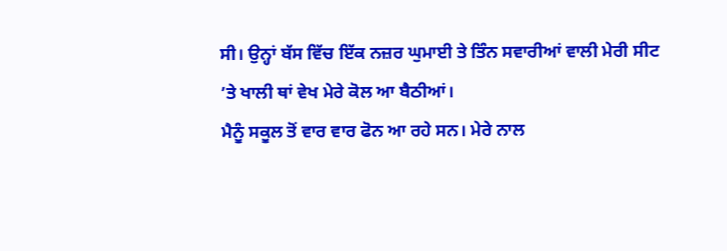ਸੀ। ਉਨ੍ਹਾਂ ਬੱਸ ਵਿੱਚ ਇੱਕ ਨਜ਼ਰ ਘੁਮਾਈ ਤੇ ਤਿੰਨ ਸਵਾਰੀਆਂ ਵਾਲੀ ਮੇਰੀ ਸੀਟ ’ਤੇ ਖਾਲੀ ਥਾਂ ਵੇਖ ਮੇਰੇ ਕੋਲ ਆ ਬੈਠੀਆਂ।
ਮੈਨੂੰ ਸਕੂਲ ਤੋਂ ਵਾਰ ਵਾਰ ਫੋਨ ਆ ਰਹੇ ਸਨ। ਮੇਰੇ ਨਾਲ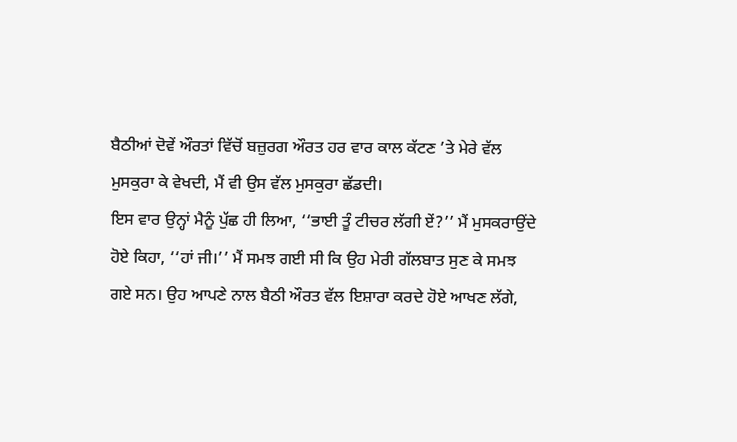ਬੈਠੀਆਂ ਦੋਵੇਂ ਔਰਤਾਂ ਵਿੱਚੋਂ ਬਜ਼ੁਰਗ ਔਰਤ ਹਰ ਵਾਰ ਕਾਲ ਕੱਟਣ ’ਤੇ ਮੇਰੇ ਵੱਲ ਮੁਸਕੁਰਾ ਕੇ ਵੇਖਦੀ, ਮੈਂ ਵੀ ਉਸ ਵੱਲ ਮੁਸਕੁਰਾ ਛੱਡਦੀ।
ਇਸ ਵਾਰ ਉਨ੍ਹਾਂ ਮੈਨੂੰ ਪੁੱਛ ਹੀ ਲਿਆ, ‘‘ਭਾਈ ਤੂੰ ਟੀਚਰ ਲੱਗੀ ਏਂ?’’ ਮੈਂ ਮੁਸਕਰਾਉਂਦੇ ਹੋਏ ਕਿਹਾ, ‘‘ਹਾਂ ਜੀ।’’ ਮੈਂ ਸਮਝ ਗਈ ਸੀ ਕਿ ਉਹ ਮੇਰੀ ਗੱਲਬਾਤ ਸੁਣ ਕੇ ਸਮਝ ਗਏ ਸਨ। ਉਹ ਆਪਣੇ ਨਾਲ ਬੈਠੀ ਔਰਤ ਵੱਲ ਇਸ਼ਾਰਾ ਕਰਦੇ ਹੋਏ ਆਖਣ ਲੱਗੇ,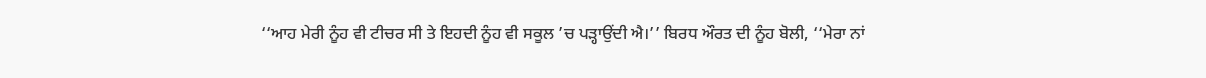‘‘ਆਹ ਮੇਰੀ ਨੂੰਹ ਵੀ ਟੀਚਰ ਸੀ ਤੇ ਇਹਦੀ ਨੂੰਹ ਵੀ ਸਕੂਲ ’ਚ ਪੜ੍ਹਾਉਂਦੀ ਐ।’’ ਬਿਰਧ ਔਰਤ ਦੀ ਨੂੰਹ ਬੋਲੀ, ‘‘ਮੇਰਾ ਨਾਂ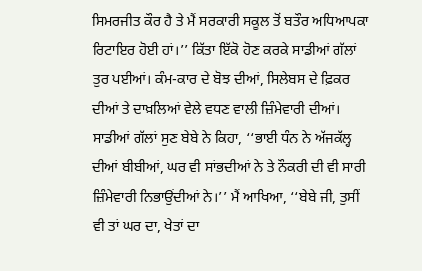ਸਿਮਰਜੀਤ ਕੌਰ ਹੈ ਤੇ ਮੈਂ ਸਰਕਾਰੀ ਸਕੂਲ ਤੋਂ ਬਤੌਰ ਅਧਿਆਪਕਾ ਰਿਟਾਇਰ ਹੋਈ ਹਾਂ।’’ ਕਿੱਤਾ ਇੱਕੋ ਹੋਣ ਕਰਕੇ ਸਾਡੀਆਂ ਗੱਲਾਂ ਤੁਰ ਪਈਆਂ। ਕੰਮ-ਕਾਰ ਦੇ ਬੋਝ ਦੀਆਂ, ਸਿਲੇਬਸ ਦੇ ਫ਼ਿਕਰ ਦੀਆਂ ਤੇ ਦਾਖ਼ਲਿਆਂ ਵੇਲੇ ਵਧਣ ਵਾਲੀ ਜ਼ਿੰਮੇਵਾਰੀ ਦੀਆਂ।
ਸਾਡੀਆਂ ਗੱਲਾਂ ਸੁਣ ਬੇਬੇ ਨੇ ਕਿਹਾ, ‘‘ਭਾਈ ਧੰਨ ਨੇ ਅੱਜਕੱਲ੍ਹ ਦੀਆਂ ਬੀਬੀਆਂ, ਘਰ ਵੀ ਸਾਂਭਦੀਆਂ ਨੇ ਤੇ ਨੌਕਰੀ ਦੀ ਵੀ ਸਾਰੀ ਜ਼ਿੰਮੇਵਾਰੀ ਨਿਭਾਉਂਦੀਆਂ ਨੇ।’’ ਮੈਂ ਆਖਿਆ, ‘‘ਬੇਬੇ ਜੀ, ਤੁਸੀਂ ਵੀ ਤਾਂ ਘਰ ਦਾ, ਖੇਤਾਂ ਦਾ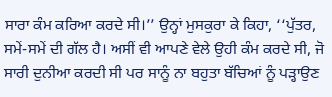ਸਾਰਾ ਕੰਮ ਕਰਿਆ ਕਰਦੇ ਸੀ।’’ ਉਨ੍ਹਾਂ ਮੁਸਕੁਰਾ ਕੇ ਕਿਹਾ, ‘‘ਪੁੱਤਰ, ਸਮੇਂ-ਸਮੇਂ ਦੀ ਗੱਲ ਹੈ। ਅਸੀਂ ਵੀ ਆਪਣੇ ਵੇਲੇ ਉਹੀ ਕੰਮ ਕਰਦੇ ਸੀ, ਜੋ ਸਾਰੀ ਦੁਨੀਆ ਕਰਦੀ ਸੀ ਪਰ ਸਾਨੂੰ ਨਾ ਬਹੁਤਾ ਬੱਚਿਆਂ ਨੂੰ ਪੜ੍ਹਾਉਣ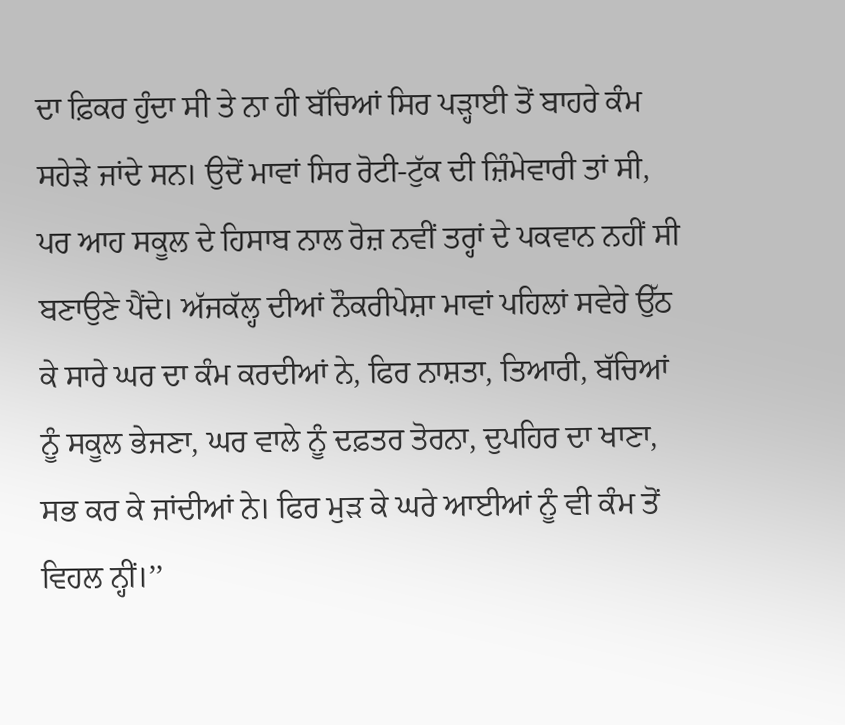ਦਾ ਫ਼ਿਕਰ ਹੁੰਦਾ ਸੀ ਤੇ ਨਾ ਹੀ ਬੱਚਿਆਂ ਸਿਰ ਪੜ੍ਹਾਈ ਤੋਂ ਬਾਹਰੇ ਕੰਮ ਸਹੇੜੇ ਜਾਂਦੇ ਸਨ। ਉਦੋਂ ਮਾਵਾਂ ਸਿਰ ਰੋਟੀ-ਟੁੱਕ ਦੀ ਜ਼ਿੰਮੇਵਾਰੀ ਤਾਂ ਸੀ, ਪਰ ਆਹ ਸਕੂਲ ਦੇ ਹਿਸਾਬ ਨਾਲ ਰੋਜ਼ ਨਵੀਂ ਤਰ੍ਹਾਂ ਦੇ ਪਕਵਾਨ ਨਹੀਂ ਸੀ ਬਣਾਉਣੇ ਪੈਂਦੇ। ਅੱਜਕੱਲ੍ਹ ਦੀਆਂ ਨੌਕਰੀਪੇਸ਼ਾ ਮਾਵਾਂ ਪਹਿਲਾਂ ਸਵੇਰੇ ਉੱਠ ਕੇ ਸਾਰੇ ਘਰ ਦਾ ਕੰਮ ਕਰਦੀਆਂ ਨੇ, ਫਿਰ ਨਾਸ਼ਤਾ, ਤਿਆਰੀ, ਬੱਚਿਆਂ ਨੂੰ ਸਕੂਲ ਭੇਜਣਾ, ਘਰ ਵਾਲੇ ਨੂੰ ਦਫ਼ਤਰ ਤੋਰਨਾ, ਦੁਪਹਿਰ ਦਾ ਖਾਣਾ, ਸਭ ਕਰ ਕੇ ਜਾਂਦੀਆਂ ਨੇ। ਫਿਰ ਮੁੜ ਕੇ ਘਰੇ ਆਈਆਂ ਨੂੰ ਵੀ ਕੰਮ ਤੋਂ ਵਿਹਲ ਨ੍ਹੀਂ।’’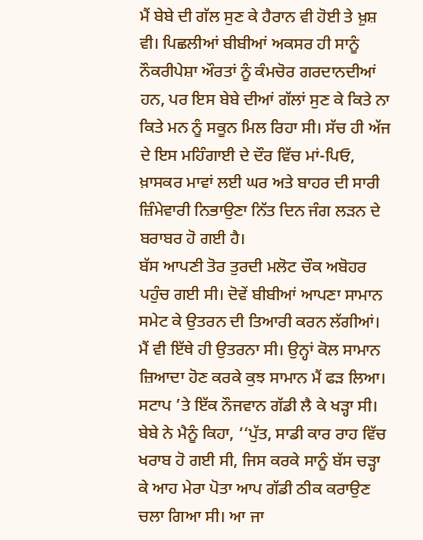ਮੈਂ ਬੇਬੇ ਦੀ ਗੱਲ ਸੁਣ ਕੇ ਹੈਰਾਨ ਵੀ ਹੋਈ ਤੇ ਖ਼ੁਸ਼ ਵੀ। ਪਿਛਲੀਆਂ ਬੀਬੀਆਂ ਅਕਸਰ ਹੀ ਸਾਨੂੰ ਨੌਕਰੀਪੇਸ਼ਾ ਔਰਤਾਂ ਨੂੰ ਕੰਮਚੋਰ ਗਰਦਾਨਦੀਆਂ ਹਨ, ਪਰ ਇਸ ਬੇਬੇ ਦੀਆਂ ਗੱਲਾਂ ਸੁਣ ਕੇ ਕਿਤੇ ਨਾ ਕਿਤੇ ਮਨ ਨੂੰ ਸਕੂਨ ਮਿਲ ਰਿਹਾ ਸੀ। ਸੱਚ ਹੀ ਅੱਜ ਦੇ ਇਸ ਮਹਿੰਗਾਈ ਦੇ ਦੌਰ ਵਿੱਚ ਮਾਂ-ਪਿਓ, ਖ਼ਾਸਕਰ ਮਾਵਾਂ ਲਈ ਘਰ ਅਤੇ ਬਾਹਰ ਦੀ ਸਾਰੀ ਜ਼ਿੰਮੇਵਾਰੀ ਨਿਭਾਉਣਾ ਨਿੱਤ ਦਿਨ ਜੰਗ ਲੜਨ ਦੇ ਬਰਾਬਰ ਹੋ ਗਈ ਹੈ।
ਬੱਸ ਆਪਣੀ ਤੋਰ ਤੁਰਦੀ ਮਲੋਟ ਚੌਕ ਅਬੋਹਰ ਪਹੁੰਚ ਗਈ ਸੀ। ਦੋਵੇਂ ਬੀਬੀਆਂ ਆਪਣਾ ਸਾਮਾਨ ਸਮੇਟ ਕੇ ਉਤਰਨ ਦੀ ਤਿਆਰੀ ਕਰਨ ਲੱਗੀਆਂ। ਮੈਂ ਵੀ ਇੱਥੇ ਹੀ ਉਤਰਨਾ ਸੀ। ਉਨ੍ਹਾਂ ਕੋਲ ਸਾਮਾਨ ਜ਼ਿਆਦਾ ਹੋਣ ਕਰਕੇ ਕੁਝ ਸਾਮਾਨ ਮੈਂ ਫੜ ਲਿਆ। ਸਟਾਪ ’ਤੇ ਇੱਕ ਨੌਜਵਾਨ ਗੱਡੀ ਲੈ ਕੇ ਖੜ੍ਹਾ ਸੀ। ਬੇਬੇ ਨੇ ਮੈਨੂੰ ਕਿਹਾ, ‘‘ਪੁੱਤ, ਸਾਡੀ ਕਾਰ ਰਾਹ ਵਿੱਚ ਖਰਾਬ ਹੋ ਗਈ ਸੀ, ਜਿਸ ਕਰਕੇ ਸਾਨੂੰ ਬੱਸ ਚੜ੍ਹਾ ਕੇ ਆਹ ਮੇਰਾ ਪੋਤਾ ਆਪ ਗੱਡੀ ਠੀਕ ਕਰਾਉਣ ਚਲਾ ਗਿਆ ਸੀ। ਆ ਜਾ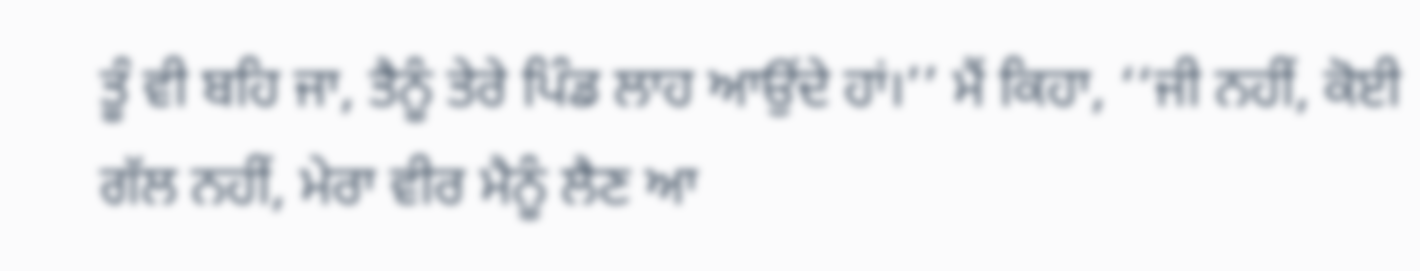ਤੂੰ ਵੀ ਬਹਿ ਜਾ, ਤੈਨੂੰ ਤੇਰੇ ਪਿੰਡ ਲਾਹ ਆਉਂਦੇ ਹਾਂ।’’ ਮੈਂ ਕਿਹਾ, ‘‘ਜੀ ਨਹੀਂ, ਕੋਈ ਗੱਲ ਨਹੀਂ, ਮੇਰਾ ਵੀਰ ਮੈਨੂੰ ਲੈਣ ਆ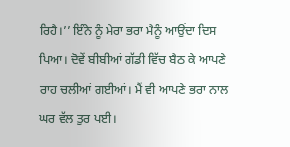ਰਿਹੈ।’’ ਇੰਨੇ ਨੂੰ ਮੇਰਾ ਭਰਾ ਮੈਨੂੰ ਆਉਂਦਾ ਦਿਸ ਪਿਆ। ਦੋਵੇਂ ਬੀਬੀਆਂ ਗੱਡੀ ਵਿੱਚ ਬੈਠ ਕੇ ਆਪਣੇ ਰਾਹ ਚਲੀਆਂ ਗਈਆਂ। ਮੈਂ ਵੀ ਆਪਣੇ ਭਰਾ ਨਾਲ ਘਰ ਵੱਲ ਤੁਰ ਪਈ।